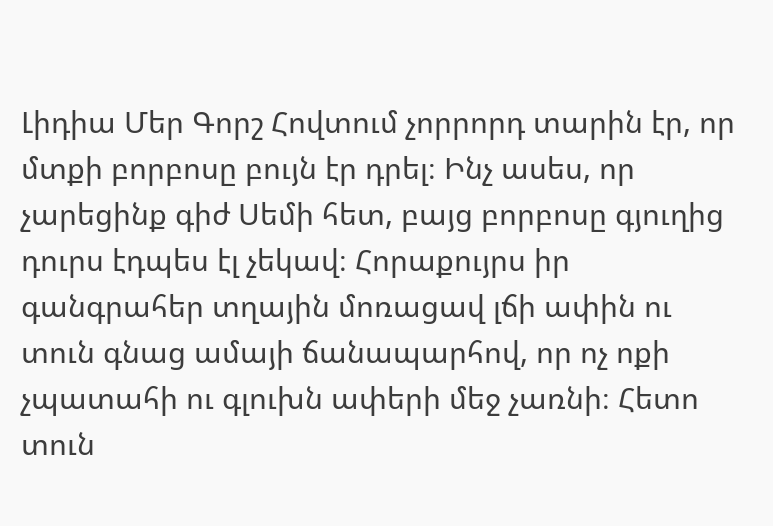Լիդիա Մեր Գորշ Հովտում չորրորդ տարին էր, որ մտքի բորբոսը բույն էր դրել։ Ինչ ասես, որ չարեցինք գիժ Սեմի հետ, բայց բորբոսը գյուղից դուրս էդպես էլ չեկավ։ Հորաքույրս իր գանգրահեր տղային մոռացավ լճի ափին ու տուն գնաց ամայի ճանապարհով, որ ոչ ոքի չպատահի ու գլուխն ափերի մեջ չառնի։ Հետո տուն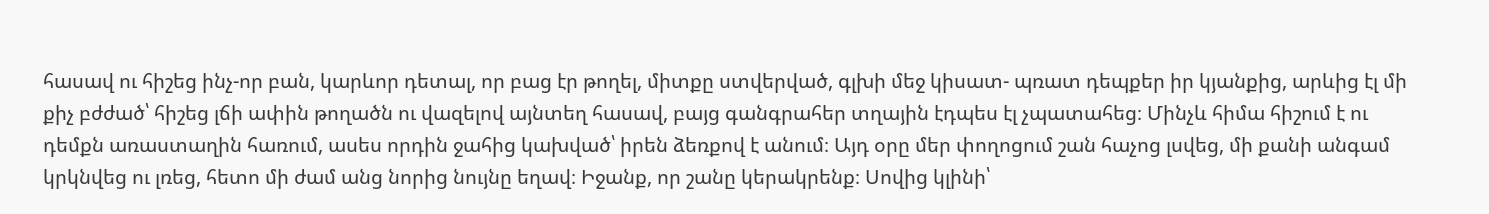հասավ ու հիշեց ինչ-որ բան, կարևոր դետալ, որ բաց էր թողել, միտքը ստվերված, գլխի մեջ կիսատ- պռատ դեպքեր իր կյանքից, արևից էլ մի քիչ բժժած՝ հիշեց լճի ափին թողածն ու վազելով այնտեղ հասավ, բայց գանգրահեր տղային էդպես էլ չպատահեց։ Մինչև հիմա հիշում է ու դեմքն առաստաղին հառում, ասես որդին ջահից կախված՝ իրեն ձեռքով է անում։ Այդ օրը մեր փողոցում շան հաչոց լսվեց, մի քանի անգամ կրկնվեց ու լռեց, հետո մի ժամ անց նորից նույնը եղավ։ Իջանք, որ շանը կերակրենք։ Սովից կլինի՝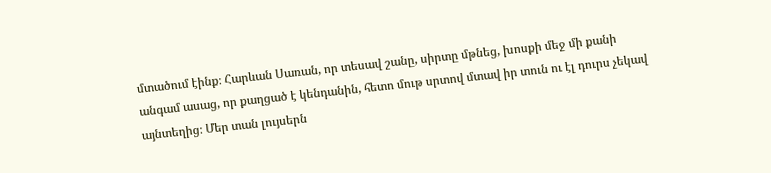մտածում էինք։ Հարևան Սառան, որ տեսավ շանը, սիրտը մթնեց, խոսքի մեջ մի քանի անգամ ասաց, որ քաղցած է կենդանին, հետո մութ սրտով մտավ իր տուն ու էլ դուրս չեկավ այնտեղից։ Մեր տան լույսերն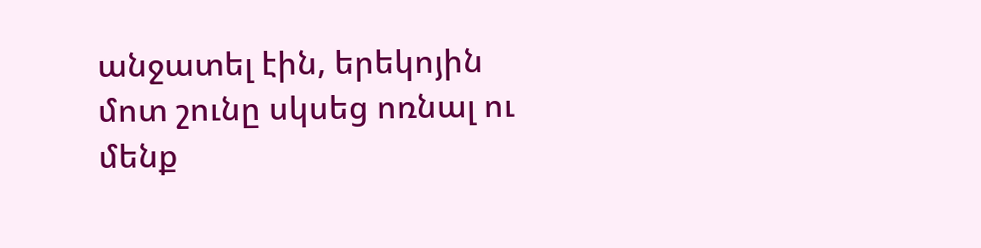անջատել էին, երեկոյին մոտ շունը սկսեց ոռնալ ու մենք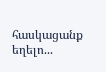հասկացանք եղելո...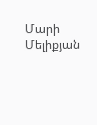Մարի Մելիքյան